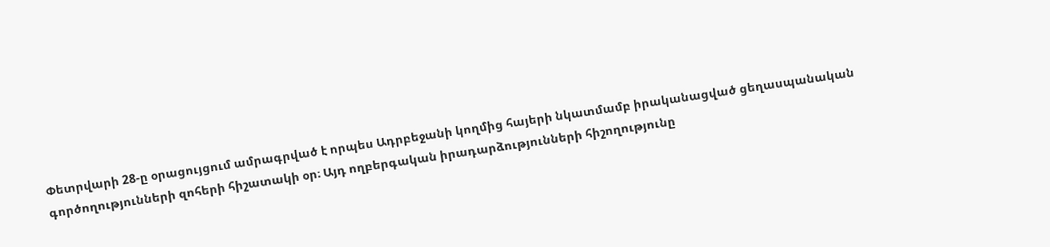Փետրվարի 28-ը օրացույցում ամրագրված է որպես Ադրբեջանի կողմից հայերի նկատմամբ իրականացված ցեղասպանական գործողությունների զոհերի հիշատակի օր։ Այդ ողբերգական իրադարձությունների հիշողությունը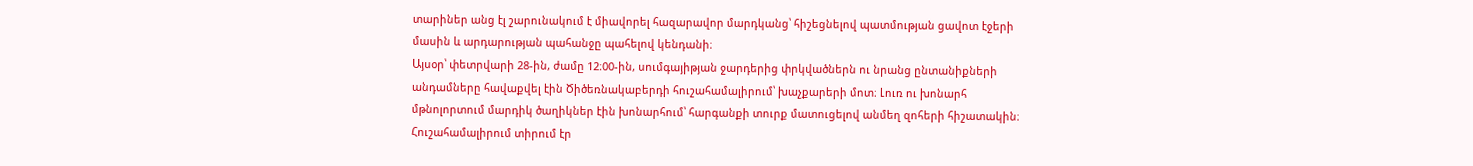տարիներ անց էլ շարունակում է միավորել հազարավոր մարդկանց՝ հիշեցնելով պատմության ցավոտ էջերի մասին և արդարության պահանջը պահելով կենդանի։
Այսօր՝ փետրվարի 28-ին, ժամը 12։00-ին, սումգայիթյան ջարդերից փրկվածներն ու նրանց ընտանիքների անդամները հավաքվել էին Ծիծեռնակաբերդի հուշահամալիրում՝ խաչքարերի մոտ։ Լուռ ու խոնարհ մթնոլորտում մարդիկ ծաղիկներ էին խոնարհում՝ հարգանքի տուրք մատուցելով անմեղ զոհերի հիշատակին։ Հուշահամալիրում տիրում էր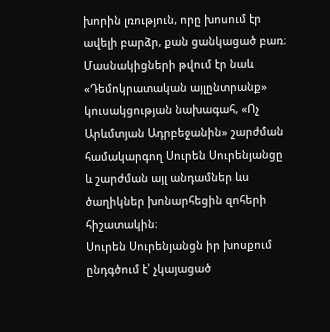խորին լռություն, որը խոսում էր ավելի բարձր, քան ցանկացած բառ։
Մասնակիցների թվում էր նաև «Դեմոկրատական այլընտրանք» կուսակցության նախագահ, «Ոչ Արևմտյան Ադրբեջանին» շարժման համակարգող Սուրեն Սուրենյանցը և շարժման այլ անդամներ ևս ծաղիկներ խոնարհեցին զոհերի հիշատակին։
Սուրեն Սուրենյանցն իր խոսքում ընդգծում է՝ չկայացած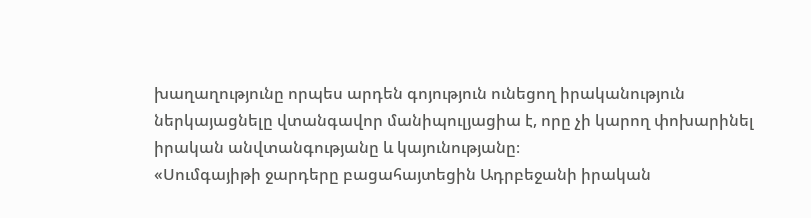խաղաղությունը որպես արդեն գոյություն ունեցող իրականություն ներկայացնելը վտանգավոր մանիպուլյացիա է, որը չի կարող փոխարինել իրական անվտանգությանը և կայունությանը։
«Սումգայիթի ջարդերը բացահայտեցին Ադրբեջանի իրական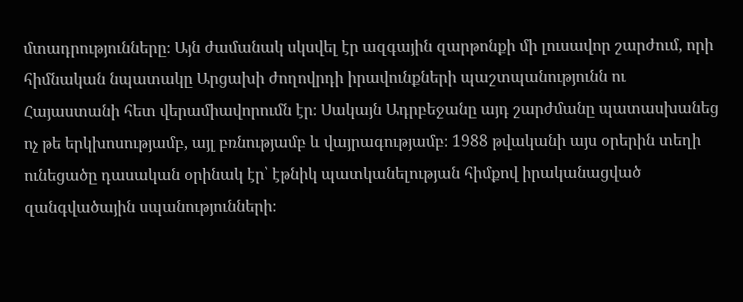մտադրությունները։ Այն ժամանակ սկսվել էր ազգային զարթոնքի մի լուսավոր շարժում, որի հիմնական նպատակը Արցախի ժողովրդի իրավունքների պաշտպանությունն ու Հայաստանի հետ վերամիավորումն էր։ Սակայն Ադրբեջանը այդ շարժմանը պատասխանեց ոչ թե երկխոսությամբ, այլ բռնությամբ և վայրագությամբ։ 1988 թվականի այս օրերին տեղի ունեցածը դասական օրինակ էր՝ էթնիկ պատկանելության հիմքով իրականացված զանգվածային սպանությունների։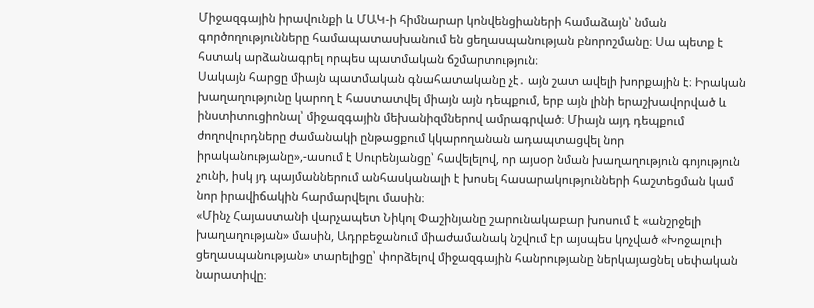Միջազգային իրավունքի և ՄԱԿ-ի հիմնարար կոնվենցիաների համաձայն՝ նման գործողությունները համապատասխանում են ցեղասպանության բնորոշմանը։ Սա պետք է հստակ արձանագրել որպես պատմական ճշմարտություն։
Սակայն հարցը միայն պատմական գնահատականը չէ․ այն շատ ավելի խորքային է։ Իրական խաղաղությունը կարող է հաստատվել միայն այն դեպքում, երբ այն լինի երաշխավորված և ինստիտուցիոնալ՝ միջազգային մեխանիզմներով ամրագրված։ Միայն այդ դեպքում ժողովուրդները ժամանակի ընթացքում կկարողանան ադապտացվել նոր իրականությանը»,-ասում է Սուրենյանցը՝ հավելելով, որ այսօր նման խաղաղություն գոյություն չունի, իսկ յդ պայմաններում անհասկանալի է խոսել հասարակությունների հաշտեցման կամ նոր իրավիճակին հարմարվելու մասին։
«Մինչ Հայաստանի վարչապետ Նիկոլ Փաշինյանը շարունակաբար խոսում է «անշրջելի խաղաղության» մասին, Ադրբեջանում միաժամանակ նշվում էր այսպես կոչված «Խոջալուի ցեղասպանության» տարելիցը՝ փորձելով միջազգային հանրությանը ներկայացնել սեփական նարատիվը։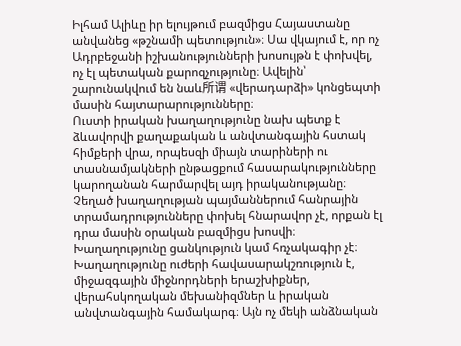Իլհամ Ալիևը իր ելույթում բազմիցս Հայաստանը անվանեց «թշնամի պետություն»։ Սա վկայում է, որ ոչ Ադրբեջանի իշխանությունների խոսույթն է փոխվել, ոչ էլ պետական քարոզչությունը։ Ավելին՝ շարունակվում են նաև所谓 «վերադարձի» կոնցեպտի մասին հայտարարությունները։
Ուստի իրական խաղաղությունը նախ պետք է ձևավորվի քաղաքական և անվտանգային հստակ հիմքերի վրա, որպեսզի միայն տարիների ու տասնամյակների ընթացքում հասարակությունները կարողանան հարմարվել այդ իրականությանը։ Չեղած խաղաղության պայմաններում հանրային տրամադրությունները փոխել հնարավոր չէ, որքան էլ դրա մասին օրական բազմիցս խոսվի։
Խաղաղությունը ցանկություն կամ հռչակագիր չէ։ Խաղաղությունը ուժերի հավասարակշռություն է, միջազգային միջնորդների երաշխիքներ, վերահսկողական մեխանիզմներ և իրական անվտանգային համակարգ։ Այն ոչ մեկի անձնական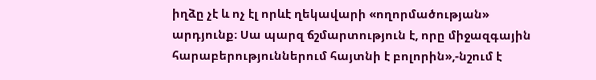իղձը չէ և ոչ էլ որևէ ղեկավարի «ողորմածության» արդյունք։ Սա պարզ ճշմարտություն է, որը միջազգային հարաբերություններում հայտնի է բոլորին»,-նշում է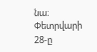նա։
Փետրվարի 28-ը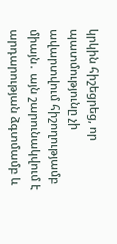կրկին հիշեցրեց, որ պատմությունը չի ավարտվում հիշողությամբ միայն․ այն շարունակվում է արդարության ձգտմամբ և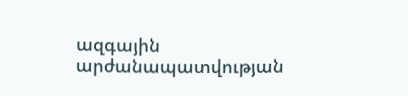ազգային արժանապատվության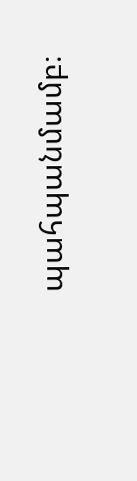պահպանմամբ։